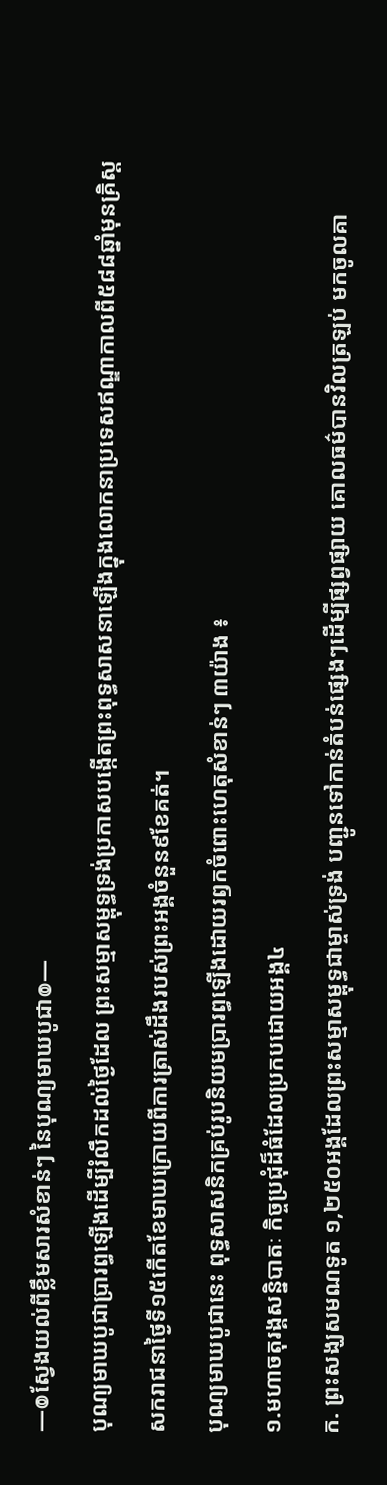—៙ស្វែងយល់ពីខ្លឹមសារសំខាន់ៗ នៃបុណ្យមាឃបូជា៙—
បុណ្យមាឃបូជាប្រារព្ធឡើងដើម្បីរំលឹកដល់ថៃ្ងដែល ព្រះសម្មាសម្ពុទ្ធទ្រង់ប្រកាសបង្កើតព្រះពុទ្ធសាសនាឡើងក្នុងលោកនាប្រទេសឥណ្ឌាកាលពី៥៨៨ឆ្នាំមុនគ្រិស្តសករាជនាថៃ្ងទី១៥កើតខែមាឃក្រោយពីការត្រាស់ដឹងរបស់ព្រះអង្គចំនួន៩ខែគត់។
បុណ្យមាឃបូជានេះ ពុទ្ធសាសនិកគ្រប់រូបនិយមប្រារព្ធឡើងដោយរឭកចំពោះហេតុសំខាន់ៗ ៣យ៉ាង ៖
១.មហាចតុរង្គសន្និបាតៈ កិច្ចប្រជុំដ៏ធំដែលប្រកបដោយអង្គ៤
ក. ព្រះសង្ឃសមណទូត ១,២៥០អង្គដែលព្រះសម្មាសម្ពុទ្ធជាម្ចាស់ទ្រង់ បញ្ជូនទៅកាន់តំបន់ផ្សេងៗដើម្បីផ្សព្វផ្សាយ គោលធម៌បានវិលត្រឡប់ មកចូលគា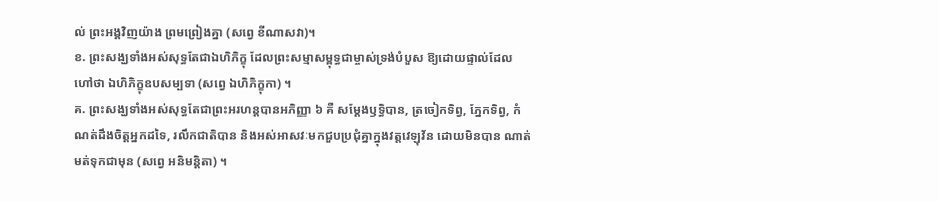ល់ ព្រះអង្គវិញយ៉ាង ព្រមព្រៀងគ្នា (សព្វេ ខីណាសវា)។
ខ. ព្រះសង្ឃទាំងអស់សុទ្ធតែជាឯហិភិក្ខុ ដែលព្រះសម្មាសម្ពុទ្ធជាម្ចាស់ទ្រង់បំបួស ឱ្យដោយផ្ទាល់ដែល ហៅថា ឯហិភិក្ខុឧបសម្បទា (សព្វេ ឯហិភិក្ខុកា) ។
គ. ព្រះសង្ឃទាំងអស់សុទ្ធតែជាព្រះអរហន្តបានអភិញ្ញា ៦ គឺ សម្តែងឫទ្ធិបាន, ត្រចៀកទិព្វ, ភ្នែកទិព្វ, កំណត់ដឹងចិត្តអ្នកដទៃ, រលឹកជាតិបាន និងអស់អាសវៈមកជួបប្រជុំគ្នាក្នុងវត្តវេឡុវ័ន ដោយមិនបាន ណាត់មត់ទុកជាមុន (សព្វេ អនិមន្តិតា) ។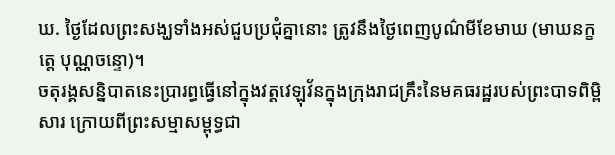ឃ. ថ្ងៃដែលព្រះសង្ឃទាំងអស់ជួបប្រជុំគ្នានោះ ត្រូវនឹងថ្ងៃពេញបូណ៌មីខែមាឃ (មាឃនក្ខត្តេ បុណ្ណចន្ទោ)។
ចតុរង្គសន្និបាតនេះប្រារព្ធធ្វើនៅក្នុងវត្តវេឡុវ័នក្នុងក្រុងរាជគ្រឹះនៃមគធរដ្ឋរបស់ព្រះបាទពិម្ពិសារ ក្រោយពីព្រះសម្មាសម្ពុទ្ធជា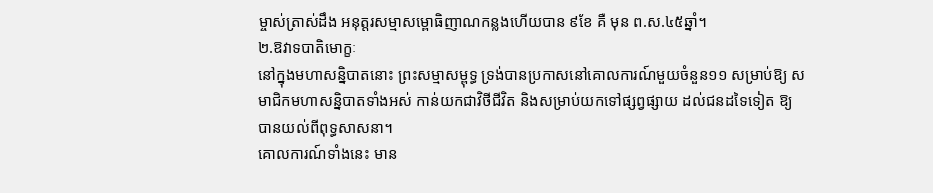ម្ចាស់ត្រាស់ដឹង អនុត្តរសម្មាសម្ពោធិញាណកន្លងហើយបាន ៩ខែ គឺ មុន ព.ស.៤៥ឆ្នាំ។
២.ឱវាទបាតិមោក្ខៈ
នៅក្នុងមហាសន្និបាតនោះ ព្រះសម្មាសម្ពុទ្ធ ទ្រង់បានប្រកាសនៅគោលការណ៍មួយចំនួន១១ សម្រាប់ឱ្យ សមាជិកមហាសន្និបាតទាំងអស់ កាន់យកជាវិថីជីវិត និងសម្រាប់យកទៅផ្សព្វផ្សាយ ដល់ជនដទៃទៀត ឱ្យបានយល់ពីពុទ្ធសាសនា។
គោលការណ៍ទាំងនេះ មាន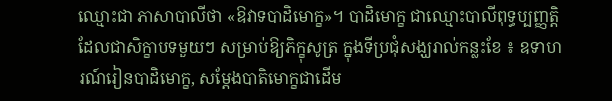ឈ្មោះជា ភាសាបាលីថា «ឱវាទបាដិមោក្ខ»។ បាដិមោក្ខ ជាឈ្មោះបាលីពុទ្ធប្បញ្ញត្តិ ដែលជាសិក្ខាបទមួយៗ សម្រាប់ឱ្យភិក្ខុសូត្រ ក្នុងទីប្រជុំសង្ឃរាល់កន្លះខែ ៖ ឧទាហរណ៍រៀនបាដិមោក្ខ, សម្ដែងបាតិមោក្ខជាដើម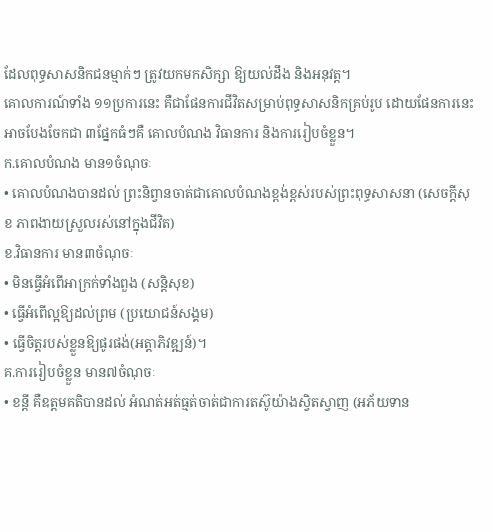ដែលពុទ្ធសាសនិកជនម្មាក់ៗ ត្រូវយកមកសិក្សា ឱ្យយល់ដឹង និងអនុវត្ត។
គោលការណ៍ទាំង ១១ប្រការនេះ គឺជាផែនការជីវិតសម្រាប់ពុទ្ធសាសនិកគ្រប់រូប ដោយផែនការនេះ អាចបែងចែកជា ៣ផ្នែកធំៗគឺ គោលបំណង វិធានការ និងការរៀបចំខ្លួន។
ក.គោលបំណង មាន១ចំណុចៈ
• គោលបំណងបានដល់ ព្រះនិព្វានចាត់ជាគោលបំណងខ្ពង់ខ្ពស់របស់ព្រះពុទ្ធសាសនា (សេចក្តីសុខ ភាពងាយស្រួលរស់នៅក្នុងជីវិត)
ខ.វិធានការ មាន៣ចំណុចៈ
• មិនធ្វើអំពើអាក្រក់ទាំងពួង (សន្តិសុខ)
• ធ្វើអំពើល្អឱ្យដល់ព្រម (ប្រយោជន៍សង្គម)
• ធ្វើចិត្តរបស់ខ្លួនឱ្យផូរផង់(អត្តាភិវឌ្ឍន៍)។
គ.ការរៀបចំខ្លួន មាន៧ចំណុចៈ
• ខន្តី គឺឧត្តមគតិបានដល់ អំណត់អត់ធ្មត់ចាត់ជាការតស៊ូយ៉ាងសិ្វតស្វាញ (អភ័យទាន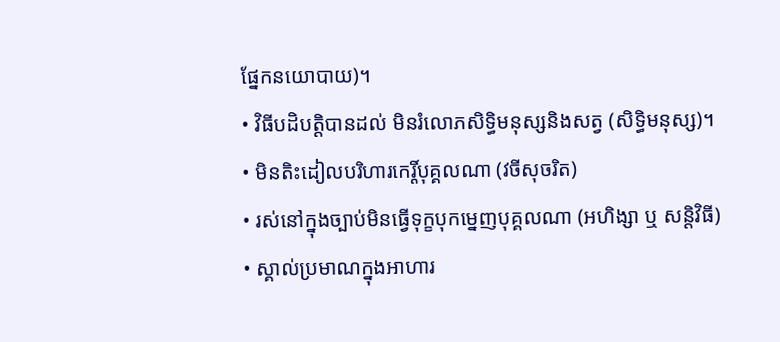ផ្នែកនយោបាយ)។
• វិធីបដិបត្តិបានដល់ មិនរំលោភសិទ្ធិមនុស្សនិងសត្វ (សិទ្ធិមនុស្ស)។
• មិនតិះដៀលបរិហារកេរ្តិ៍បុគ្គលណា (វចីសុចរិត)
• រស់នៅក្នុងច្បាប់មិនធ្វើទុក្ខបុកម្នេញបុគ្គលណា (អហិង្សា ឬ សន្តិវិធី)
• ស្គាល់ប្រមាណក្នុងអាហារ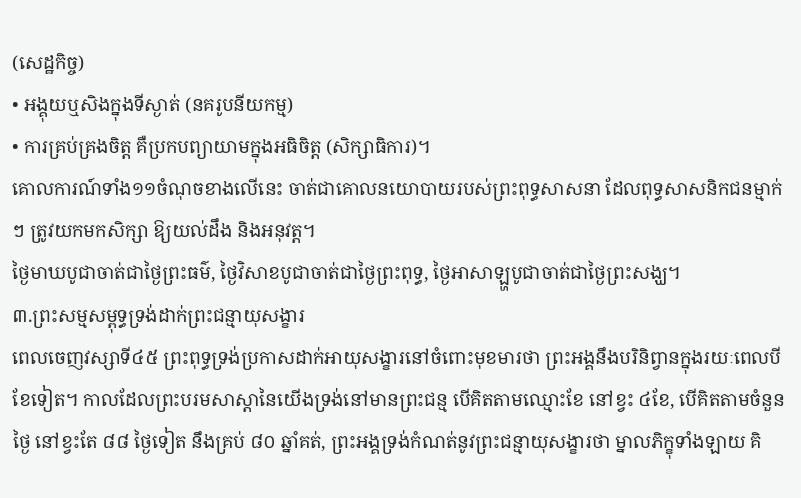(សេដ្ឋកិច្ច)
• អង្គុយឬសិងក្នុងទីស្ងាត់ (នគរូបនីយកម្ម)
• ការគ្រប់គ្រងចិត្ត គឺប្រកបព្យាយាមក្នុងអធិចិត្ត (សិក្សាធិការ)។
គោលការណ៍ទាំង១១ចំណុចខាងលើនេះ ចាត់ជាគោលនយោបាយរបស់ព្រះពុទ្ធសាសនា ដែលពុទ្ធសាសនិកជនម្មាក់ៗ ត្រូវយកមកសិក្សា ឱ្យយល់ដឹង និងអនុវត្ត។
ថ្ងៃមាឃបូជាចាត់ជាថ្ងៃព្រះធម៌, ថ្ងៃវិសាខបូជាចាត់ជាថ្ងៃព្រះពុទ្ធ, ថ្ងៃអាសាឡ្ហបូជាចាត់ជាថ្ងៃព្រះសង្ឃ។
៣.ព្រះសម្មសម្ពុទ្ធទ្រង់ដាក់ព្រះជន្មាយុសង្ខារ
ពេលចេញវស្សាទី៤៥ ព្រះពុទ្ធទ្រង់ប្រកាសដាក់អាយុសង្ខារនៅចំពោះមុខមារថា ព្រះអង្គនឹងបរិនិព្វានក្នុងរយៈពេលបីខែទៀត។ កាលដែលព្រះបរមសាស្តានៃយើងទ្រង់នៅមានព្រះជន្ម បើគិតតាមឈ្មោះខែ នៅខ្វះ ៤ខែ, បើគិតតាមចំនួនថ្ងៃ នៅខ្វះតែ ៨៨ ថ្ងៃទៀត នឹងគ្រប់ ៨០ ឆ្នាំគត់, ព្រះអង្គទ្រង់កំណត់នូវព្រះជន្មាយុសង្ខារថា ម្នាលភិក្ខុទាំងឡាយ គិ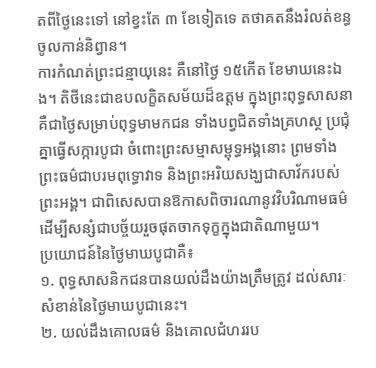តពីថ្ងៃនេះទៅ នៅខ្វះតែ ៣ ខែទៀតទេ តថាគតនឹងរំលត់ខន្ធចូលកាន់និព្វាន។
ការកំណត់ព្រះជន្មាយុនេះ គឺនៅថ្ងៃ ១៥កើត ខែមាឃនេះឯង។ តិថីនេះជាឧបលក្ខិតសម័យដ៏ឧត្តម ក្នុងព្រះពុទ្ធសាសនា គឺជាថ្ងៃសម្រាប់ពុទ្ធមាមកជន ទាំងបព្វជិតទាំងគ្រហស្ថ ប្រជុំគ្នាធ្វើសក្ការបូជា ចំពោះព្រះសម្មាសម្ពុទ្ធអង្គនោះ ព្រមទាំងព្រះធម៌ជាបរមពុទ្ធោវាទ និងព្រះអរិយសង្ឃជាសាវ័ករបស់ព្រះអង្គ។ ជាពិសេសបានឱកាសពិចារណានូវវិបរិណាមធម៌ដើម្បីសន្សំជាបច្ច័យរួចផុតចាកទុក្ខក្នុងជាតិណាមួយ។
ប្រយោជន៍នៃថ្ងៃមាឃបូជាគឺ៖
១. ពុទ្ធសាសនិកជនបានយល់ដឹងយ៉ាងត្រឹមត្រូវ ដល់សារៈសំខាន់នៃថ្ងៃមាឃបូជានេះ។
២. យល់ដឹងគោលធម៌ និងគោលជំហររប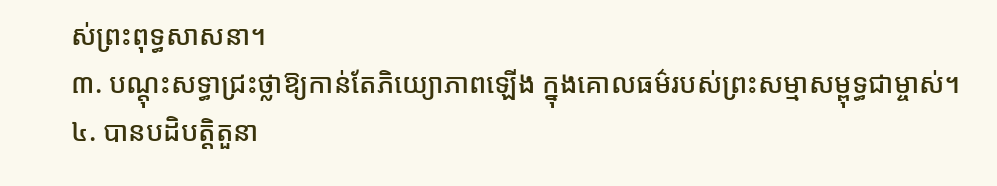ស់ព្រះពុទ្ធសាសនា។
៣. បណ្តុះសទ្ធាជ្រះថ្លាឱ្យកាន់តែភិយ្យោភាពឡើង ក្នុងគោលធម៌របស់ព្រះសម្មាសម្ពុទ្ធជាម្ចាស់។
៤. បានបដិបត្តិតួនា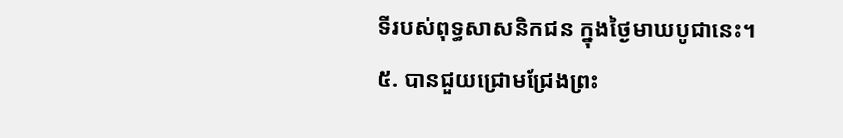ទីរបស់ពុទ្ធសាសនិកជន ក្នុងថ្ងៃមាឃបូជានេះ។
៥. បានជួយជ្រោមជ្រែងព្រះ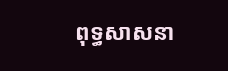ពុទ្ធសាសនា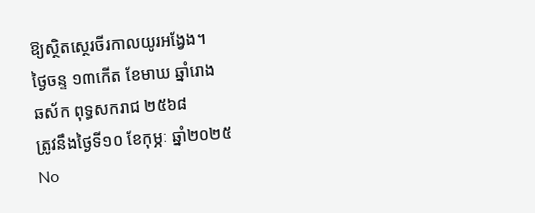ឱ្យស្ថិតស្ថេរចីរកាលយូរអង្វែង។
ថ្ងៃចន្ទ ១៣កើត ខែមាឃ ឆ្នាំរោង
ឆស័ក ពុទ្ធសករាជ ២៥៦៨
ត្រូវនឹងថ្ងៃទី១០ ខែកុម្ភៈ ឆ្នាំ២០២៥
No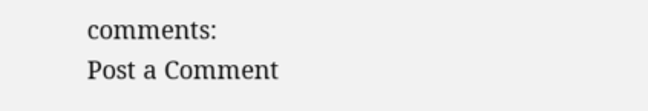comments:
Post a Comment